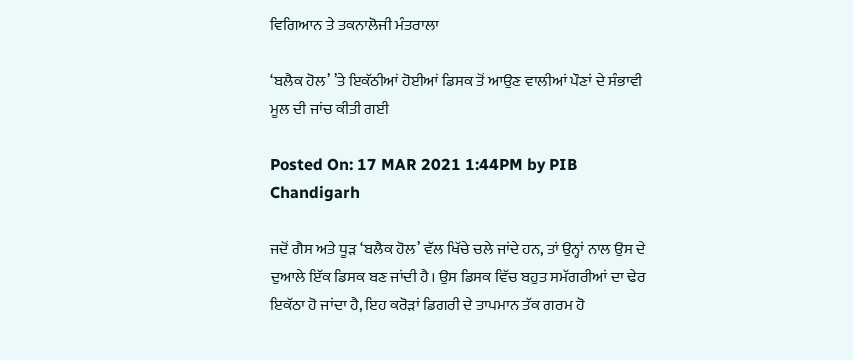ਵਿਗਿਆਨ ਤੇ ਤਕਨਾਲੋਜੀ ਮੰਤਰਾਲਾ

‘ਬਲੈਕ ਹੋਲ’ ’ਤੇ ਇਕੱਠੀਆਂ ਹੋਈਆਂ ਡਿਸਕ ਤੋਂ ਆਉਣ ਵਾਲੀਆਂ ਪੌਣਾਂ ਦੇ ਸੰਭਾਵੀ ਮੂਲ ਦੀ ਜਾਂਚ ਕੀਤੀ ਗਈ

Posted On: 17 MAR 2021 1:44PM by PIB Chandigarh

ਜਦੋਂ ਗੈਸ ਅਤੇ ਧੂੜ ‘ਬਲੈਕ ਹੋਲ’ ਵੱਲ ਖਿੱਚੇ ਚਲੇ ਜਾਂਦੇ ਹਨ, ਤਾਂ ਉਨ੍ਹਾਂ ਨਾਲ ਉਸ ਦੇ ਦੁਆਲੇ ਇੱਕ ਡਿਸਕ ਬਣ ਜਾਂਦੀ ਹੈ। ਉਸ ਡਿਸਕ ਵਿੱਚ ਬਹੁਤ ਸਮੱਗਰੀਆਂ ਦਾ ਢੇਰ ਇਕੱਠਾ ਹੋ ਜਾਂਦਾ ਹੈ, ਇਹ ਕਰੋੜਾਂ ਡਿਗਰੀ ਦੇ ਤਾਪਮਾਨ ਤੱਕ ਗਰਮ ਹੋ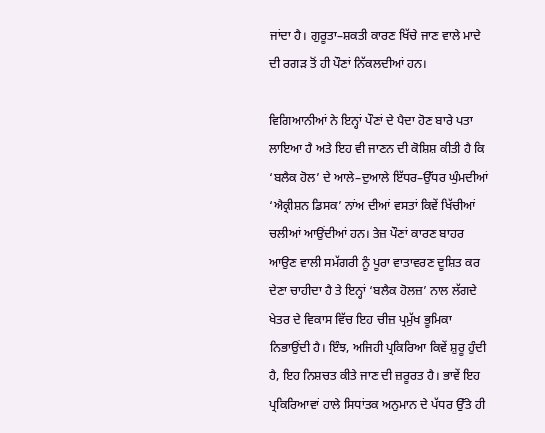ਜਾਂਦਾ ਹੈ। ਗੁਰੂਤਾ–ਸ਼ਕਤੀ ਕਾਰਣ ਖਿੱਚੇ ਜਾਣ ਵਾਲੇ ਮਾਦੇ ਦੀ ਰਗੜ ਤੋਂ ਹੀ ਪੌਣਾਂ ਨਿੱਕਲਦੀਆਂ ਹਨ।

ਵਿਗਿਆਨੀਆਂ ਨੇ ਇਨ੍ਹਾਂ ਪੌਣਾਂ ਦੇ ਪੈਦਾ ਹੋਣ ਬਾਰੇ ਪਤਾ ਲਾਇਆ ਹੈ ਅਤੇ ਇਹ ਵੀ ਜਾਣਨ ਦੀ ਕੋਸ਼ਿਸ਼ ਕੀਤੀ ਹੈ ਕਿ ‘ਬਲੈਕ ਹੋਲ’ ਦੇ ਆਲੇ–ਦੁਆਲੇ ਇੱਧਰ–ਉੱਧਰ ਘੁੰਮਦੀਆਂ ‘ਐਕ੍ਰੀਸ਼ਨ ਡਿਸਕ’ ਨਾਂਅ ਦੀਆਂ ਵਸਤਾਂ ਕਿਵੇਂ ਖਿੱਚੀਆਂ ਚਲੀਆਂ ਆਉਂਦੀਆਂ ਹਨ। ਤੇਜ਼ ਪੌਣਾਂ ਕਾਰਣ ਬਾਹਰ ਆਉਣ ਵਾਲੀ ਸਮੱਗਰੀ ਨੂੰ ਪੂਰਾ ਵਾਤਾਵਰਣ ਦੂਸ਼ਿਤ ਕਰ ਦੇਣਾ ਚਾਹੀਦਾ ਹੈ ਤੇ ਇਨ੍ਹਾਂ ‘ਬਲੈਕ ਹੋਲਜ਼’ ਨਾਲ ਲੱਗਦੇ ਖੇਤਰ ਦੇ ਵਿਕਾਸ ਵਿੱਚ ਇਹ ਚੀਜ਼ ਪ੍ਰਮੁੱਖ ਭੂਮਿਕਾ ਨਿਭਾਉਂਦੀ ਹੈ। ਇੰਝ, ਅਜਿਹੀ ਪ੍ਰਕਿਰਿਆ ਕਿਵੇਂ ਸ਼ੁਰੂ ਹੁੰਦੀ ਹੈ, ਇਹ ਨਿਸ਼ਚਤ ਕੀਤੇ ਜਾਣ ਦੀ ਜ਼ਰੂਰਤ ਹੈ। ਭਾਵੇਂ ਇਹ ਪ੍ਰਕਿਰਿਆਵਾਂ ਹਾਲੇ ਸਿਧਾਂਤਕ ਅਨੁਮਾਨ ਦੇ ਪੱਧਰ ਉੱਤੇ ਹੀ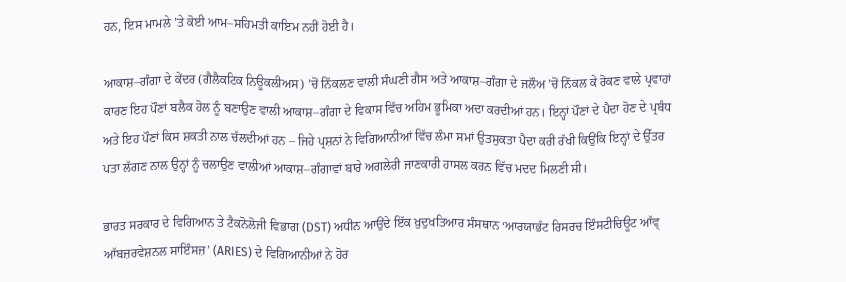ਹਨ, ਇਸ ਮਾਮਲੇ ’ਤੇ ਕੋਈ ਆਮ–ਸਹਿਮਤੀ ਕਾਇਮ ਨਹੀਂ ਹੋਈ ਹੈ।

ਆਕਾਸ਼–ਗੰਗਾ ਦੇ ਕੇਂਦਰ (ਗੈਲੈਕਟਿਕ ਨਿਊਕਲੀਅਸ) ’ਚੋਂ ਨਿੱਕਲਣ ਵਾਲੀ ਸੰਘਣੀ ਗੈਸ ਅਤੇ ਆਕਾਸ਼–ਗੰਗਾ ਦੇ ਜਲੌਅ ’ਚੋਂ ਨਿੱਕਲ ਕੇ ਰੋਕਣ ਵਾਲੇ ਪ੍ਰਵਾਹਾਂ ਕਾਰਣ ਇਹ ਪੌਣਾਂ ਬਲੈਕ ਹੋਲ ਨੂੰ ਬਣਾਉਣ ਵਾਲੀ ਆਕਾਸ਼–ਗੰਗਾ ਦੇ ਵਿਕਾਸ ਵਿੱਚ ਅਹਿਮ ਭੂਮਿਕਾ ਅਦਾ ਕਰਦੀਆਂ ਹਨ। ਇਨ੍ਹਾਂ ਪੌਣਾਂ ਦੇ ਪੈਦਾ ਹੋਣ ਦੇ ਪ੍ਰਬੰਧ ਅਤੇ ਇਹ ਪੌਣਾਂ ਕਿਸ ਸ਼ਕਤੀ ਨਾਲ ਚੱਲਦੀਆਂ ਹਨ – ਜਿਹੇ ਪ੍ਰਸ਼ਨਾਂ ਨੇ ਵਿਗਿਆਨੀਆਂ ਵਿੱਚ ਲੰਮਾ ਸਮਾਂ ਉਤਸੁਕਤਾ ਪੈਦਾ ਕਰੀ ਰੱਖੀ ਕਿਉਂਕਿ ਇਨ੍ਹਾਂ ਦੇ ਉੱਤਰ ਪਤਾ ਲੱਗਣ ਨਾਲ ਉਨ੍ਹਾਂ ਨੂੰ ਚਲਾਉਣ ਵਾਲੀਆਂ ਆਕਾਸ਼–ਗੰਗਾਵਾਂ ਬਾਰੇ ਅਗਲੇਰੀ ਜਾਣਕਾਰੀ ਹਾਸਲ ਕਰਨ ਵਿੱਚ ਮਦਦ ਮਿਲਣੀ ਸੀ।

ਭਾਰਤ ਸਰਕਾਰ ਦੇ ਵਿਗਿਆਨ ਤੇ ਟੈਕਨੋਲੋਜੀ ਵਿਭਾਗ (DST) ਅਧੀਨ ਆਉਂਦੇ ਇੱਕ ਖ਼ੁਦੁਖਤਿਆਰ ਸੰਸਥਾਨ ‘ਆਰਯਾਭੱਟ ਰਿਸਰਚ ਇੰਸਟੀਚਿਊਟ ਆੱਵ੍ ਆੱਬਜ਼ਰਵੇਸ਼ਨਲ ਸਾਇੰਸਜ਼’ (ARIES) ਦੇ ਵਿਗਿਆਨੀਆਂ ਨੇ ਹੋਰ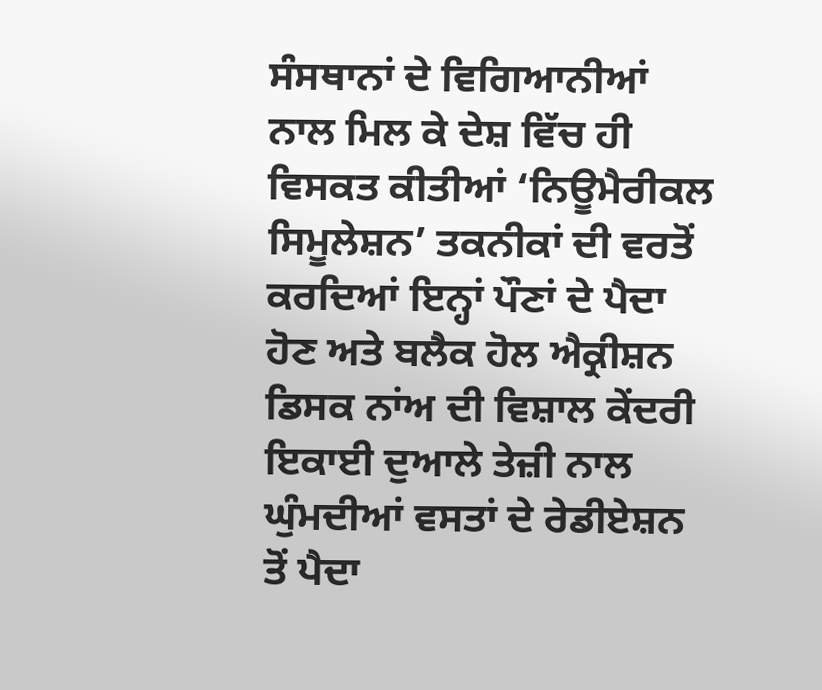ਸੰਸਥਾਨਾਂ ਦੇ ਵਿਗਿਆਨੀਆਂ ਨਾਲ ਮਿਲ ਕੇ ਦੇਸ਼ ਵਿੱਚ ਹੀ ਵਿਸਕਤ ਕੀਤੀਆਂ ‘ਨਿਊਮੈਰੀਕਲ ਸਿਮੂਲੇਸ਼ਨ’ ਤਕਨੀਕਾਂ ਦੀ ਵਰਤੋਂ ਕਰਦਿਆਂ ਇਨ੍ਹਾਂ ਪੌਣਾਂ ਦੇ ਪੈਦਾ ਹੋਣ ਅਤੇ ਬਲੈਕ ਹੋਲ ਐਕ੍ਰੀਸ਼ਨ ਡਿਸਕ ਨਾਂਅ ਦੀ ਵਿਸ਼ਾਲ ਕੇਂਦਰੀ ਇਕਾਈ ਦੁਆਲੇ ਤੇਜ਼ੀ ਨਾਲ ਘੁੰਮਦੀਆਂ ਵਸਤਾਂ ਦੇ ਰੇਡੀਏਸ਼ਨ ਤੋਂ ਪੈਦਾ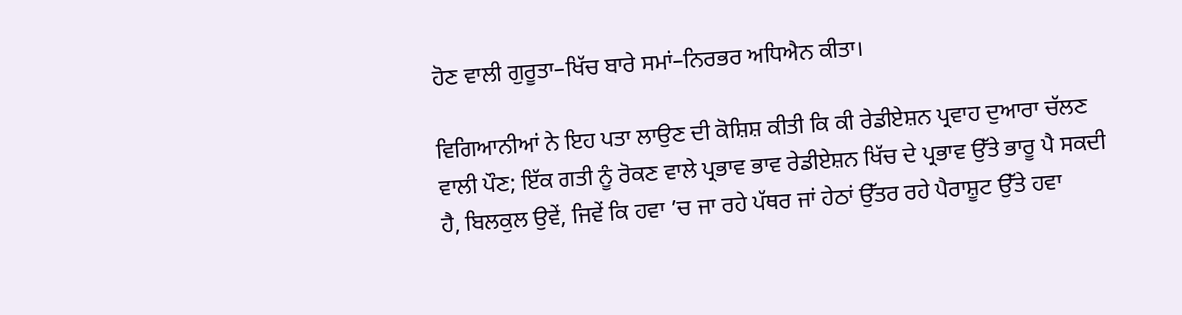ਹੋਣ ਵਾਲੀ ਗੁਰੂਤਾ–ਖਿੱਚ ਬਾਰੇ ਸਮਾਂ–ਨਿਰਭਰ ਅਧਿਐਨ ਕੀਤਾ।

ਵਿਗਿਆਨੀਆਂ ਨੇ ਇਹ ਪਤਾ ਲਾਉਣ ਦੀ ਕੋਸ਼ਿਸ਼ ਕੀਤੀ ਕਿ ਕੀ ਰੇਡੀਏਸ਼ਨ ਪ੍ਰਵਾਹ ਦੁਆਰਾ ਚੱਲਣ ਵਾਲੀ ਪੌਣ; ਇੱਕ ਗਤੀ ਨੂੰ ਰੋਕਣ ਵਾਲੇ ਪ੍ਰਭਾਵ ਭਾਵ ਰੇਡੀਏਸ਼ਨ ਖਿੱਚ ਦੇ ਪ੍ਰਭਾਵ ਉੱਤੇ ਭਾਰੂ ਪੈ ਸਕਦੀ ਹੈ, ਬਿਲਕੁਲ ਉਵੇਂ, ਜਿਵੇਂ ਕਿ ਹਵਾ ’ਚ ਜਾ ਰਹੇ ਪੱਥਰ ਜਾਂ ਹੇਠਾਂ ਉੱਤਰ ਰਹੇ ਪੈਰਾਸ਼ੂਟ ਉੱਤੇ ਹਵਾ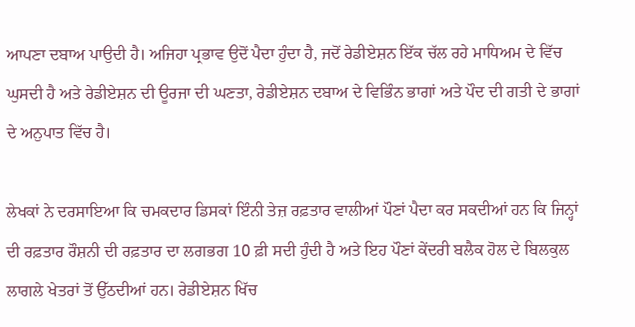ਆਪਣਾ ਦਬਾਅ ਪਾਉਦੀ ਹੈ। ਅਜਿਹਾ ਪ੍ਰਭਾਵ ਉਦੋਂ ਪੈਦਾ ਹੁੰਦਾ ਹੈ, ਜਦੋਂ ਰੇਡੀਏਸ਼ਨ ਇੱਕ ਚੱਲ ਰਹੇ ਮਾਧਿਅਮ ਦੇ ਵਿੱਚ ਘੁਸਦੀ ਹੈ ਅਤੇ ਰੇਡੀਏਸ਼ਨ ਦੀ ਊਰਜਾ ਦੀ ਘਣਤਾ, ਰੇਡੀਏਸ਼ਨ ਦਬਾਅ ਦੇ ਵਿਭਿੰਨ ਭਾਗਾਂ ਅਤੇ ਪੌਦ ਦੀ ਗਤੀ ਦੇ ਭਾਗਾਂ ਦੇ ਅਨੁਪਾਤ ਵਿੱਚ ਹੈ।

ਲੇਖਕਾਂ ਨੇ ਦਰਸਾਇਆ ਕਿ ਚਮਕਦਾਰ ਡਿਸਕਾਂ ਇੰਨੀ ਤੇਜ਼ ਰਫ਼ਤਾਰ ਵਾਲੀਆਂ ਪੌਣਾਂ ਪੈਦਾ ਕਰ ਸਕਦੀਆਂ ਹਨ ਕਿ ਜਿਨ੍ਹਾਂ ਦੀ ਰਫ਼ਤਾਰ ਰੌਸ਼ਨੀ ਦੀ ਰਫ਼ਤਾਰ ਦਾ ਲਗਭਗ 10 ਫ਼ੀ ਸਦੀ ਹੁੰਦੀ ਹੈ ਅਤੇ ਇਹ ਪੌਣਾਂ ਕੇਂਦਰੀ ਬਲੈਕ ਹੋਲ ਦੇ ਬਿਲਕੁਲ ਲਾਗਲੇ ਖੇਤਰਾਂ ਤੋਂ ਉੱਠਦੀਆਂ ਹਨ। ਰੇਡੀਏਸ਼ਨ ਖਿੱਚ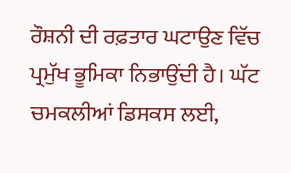ਰੌਸ਼ਨੀ ਦੀ ਰਫ਼ਤਾਰ ਘਟਾਉਣ ਵਿੱਚ ਪ੍ਰਮੁੱਖ ਭੂਮਿਕਾ ਨਿਭਾਉਂਦੀ ਹੈ। ਘੱਟ ਚਮਕਲੀਆਂ ਡਿਸਕਸ ਲਈ,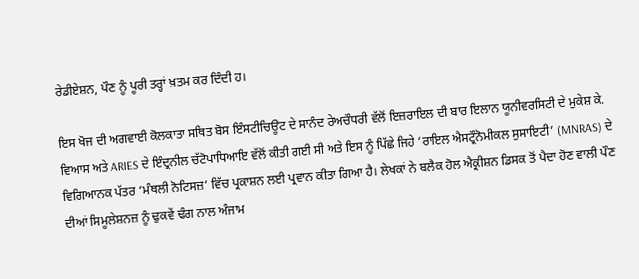ਰੇਡੀਏਸ਼ਨ, ਪੌਣ ਨੂੰ ਪੂਰੀ ਤਰ੍ਹਾਂ ਖ਼ਤਮ ਕਰ ਦਿੰਦੀ ਹ।

ਇਸ ਖੋਜ ਦੀ ਅਗਵਾਈ ਕੋਲਕਾਤਾ ਸਥਿਤ ਬੋਸ ਇੰਸਟੀਚਿਊਟ ਦੇ ਸਾਨੰਦ ਰੇਅਚੌਧਰੀ ਵੱਲੋਂ ਇਜ਼ਰਾਇਲ ਦੀ ਬਾਰ ਇਲਾਨ ਯੂਨੀਵਰਸਿਟੀ ਦੇ ਮੁਕੇਸ਼ ਕੇ. ਵਿਆਸ ਅਤੇ ARIES ਦੇ ਇੰਦ੍ਰਨੀਲ ਚੱਟੋਪਾਧਿਆਇ ਵੱਲੋਂ ਕੀਤੀ ਗਈ ਸੀ ਅਤੇ ਇਸ ਨੂੰ ਪਿੱਛੇ ਜਿਹੇ ‘ਰਾਇਲ ਐਸਟ੍ਰੌਨੋਮੀਕਲ ਸੁਸਾਇਟੀ’ (MNRAS) ਦੇ ਵਿਗਿਆਨਕ ਪੱਤਰ ‘ਮੰਥਲੀ ਨੋਟਿਸਜ਼’ ਵਿੱਚ ਪ੍ਰਕਾਸ਼ਨ ਲਈ ਪ੍ਰਵਾਨ ਕੀਤਾ ਗਿਆ ਹੈ। ਲੇਖਕਾਂ ਨੇ ਬਲੈਕ ਹੋਲ ਐਕ੍ਰੀਸ਼ਨ ਡਿਸਕ ਤੋਂ ਪੈਦਾ ਹੋਣ ਵਾਲੀ ਪੌਣ ਦੀਆਂ ਸਿਮੂਲੇਸ਼ਨਜ਼ ਨੂੰ ਢੁਕਵੇਂ ਢੰਗ ਨਾਲ ਅੰਜਾਮ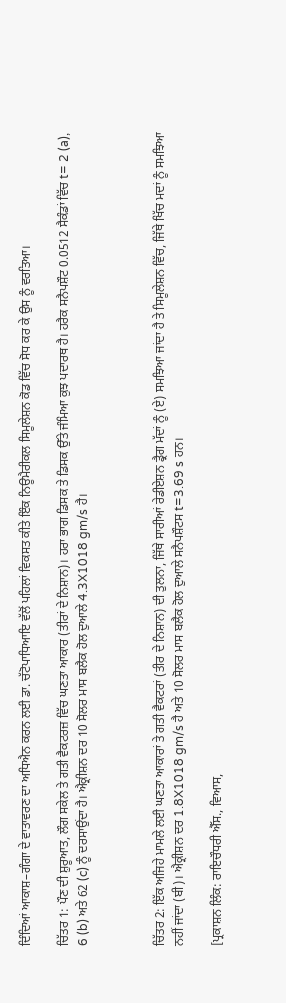ਦਿੰਦਿਆਂ ਆਕਾਸ਼–ਗੰਗਾ ਦੇ ਵਾਤਾਵਰਣ ਦਾ ਅਧਿਐਨ ਕਰਨ ਲਈ ਡਾ. ਚੱਟੋਪਾਧਿਆਇ ਵੱਲੋਂ ਪਹਿਲਾਂ ਵਿਕਸਤ ਕੀਤੇ ਇੰਕ ਨਿਊਮੈਰੀਕਲ ਸਿਮੂਲੇਸ਼ਨ ਕੋਡ ਵਿੱਚ ਸੋਧ ਕਰ ਕੇ ਉਸ ਨੂੰ ਵਰਤਿਆ।

ਚਿੱਤਰ 1: ਪੌਣ ਦੀ ਸ਼ੁਰੂਆਤ, ਲੌਗ ਸਕੇਲ ਤੇ ਗਤੀ ਵੈਕਟਰਜ਼ ਵਿੱਚ ਘਣਤਾ ਆਕਾਰ (ਤੀਰਾਂ ਦੇ ਨਿਸ਼ਾਨ)। ਹਰਾ ਭਾਗ ਡਿਸਕ ਤੇ ਡਿਸਕ ਉੱਤੇ ਜੰਮਿਆ ਕੁਝ ਪਦਾਰਥ ਹੈ। ਹਰੈਕ ਸਨੈਪਸ਼ੌਟ 0.0512 ਸੈਕੰਡਾਂ ਵਿੱਚ t= 2 (a), 6 (b) ਅਤੇ 62 (c) ਨੂੰ ਦਰਸਾਉਂਦਾ ਹੈ। ਐਕ੍ਰੀਸ਼ਨ ਦਰ 10 ਸੋਲਰ ਮਾਸ ਬਲੈਕ ਹੋਲ ਦੁਆਲੇ 4.3X1018 gm/s ਹੈ।



ਚਿੱਤਰ 2: ਇੱਕ ਅਜਿਹੇ ਮਾਮਲੇ ਲਈ ਘਣਤਾ ਆਕਾਰਾਂ ਤੇ ਗਤੀ ਵੈਕਟਰਾਂ (ਤੀਰ ਦੇ ਨਿਸ਼ਾਨ) ਦੀ ਤੁਲਨਾ, ਜਿੱਥੇ ਸਾਰੀਆਂ ਰੇਡੀਏਸ਼ਨ ਡ੍ਰੈਗ ਮੱਦਾਂ ਨੂੰ (ਏ) ਸਮਝਿਆ ਜਾਂਦਾ ਹੈ ਤੇ ਸਿਮੂਲੇਸ਼ਨ ਵਿੱਚ, ਜਿੱਥੇ ਖਿੱਚ ਮਦਾਂ ਨੂੰ ਸਮਝਿਆ ਨਹੀਂ ਜਾਂਦਾ (ਬੀ)। ਐਕ੍ਰੀਸ਼ਨ ਦਰ 1.8X1018 gm/s ਹੈ ਅਤੇ 10 ਸੋਲਰ ਮਾਸ ਬਲੈਕ ਹੋਲ ਦੁਆਲੇ ਸਨੈਪਸ਼ੌਟਸ t=3.69 s ਹਨ।

[ਪ੍ਰਕਾਸ਼ਨ ਲਿੰਕ: ਰਾਇਚੌਧਰੀ ਐੱਸ., ਵਿਆਸ,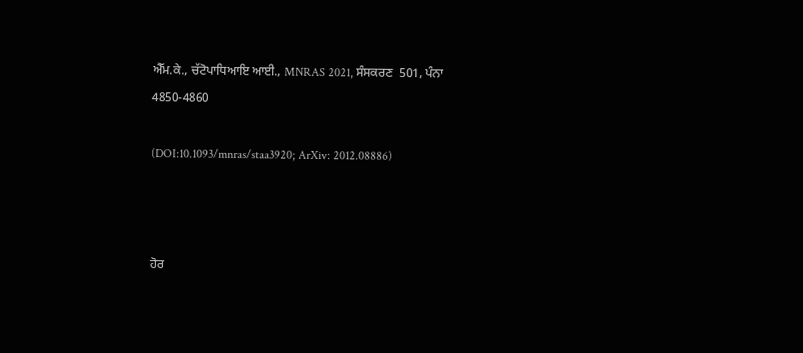ਐੱਮ.ਕੇ., ਚੱਟੋਪਾਧਿਆਇ ਆਈ., MNRAS 2021, ਸੰਸਕਰਣ  501, ਪੰਨਾ  4850-4860

(DOI:10.1093/mnras/staa3920; ArXiv: 2012.08886)



ਹੋਰ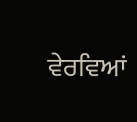ਵੇਰਵਿਆਂ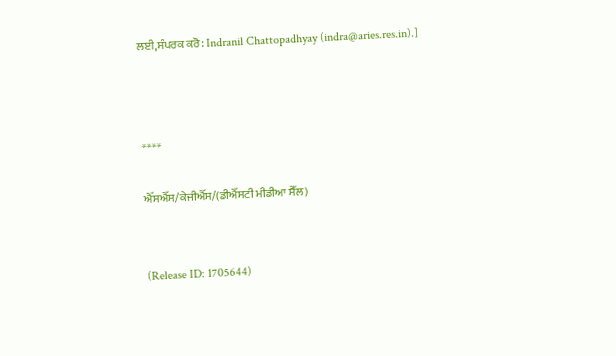ਲਈ,ਸੰਪਰਕ ਕਰੋ: Indranil Chattopadhyay (indra@aries.res.in).]



****

ਐੱਸਐੱਸ/ਕੇਜੀਐੱਸ/(ਡੀਐੱਸਟੀ ਮੀਡੀਆ ਸੈੱਲ)


(Release ID: 1705644)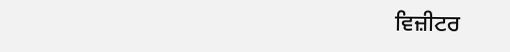ਵਿਜ਼ੀਟਰ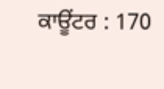ਕਾਊਂਟਰ : 170